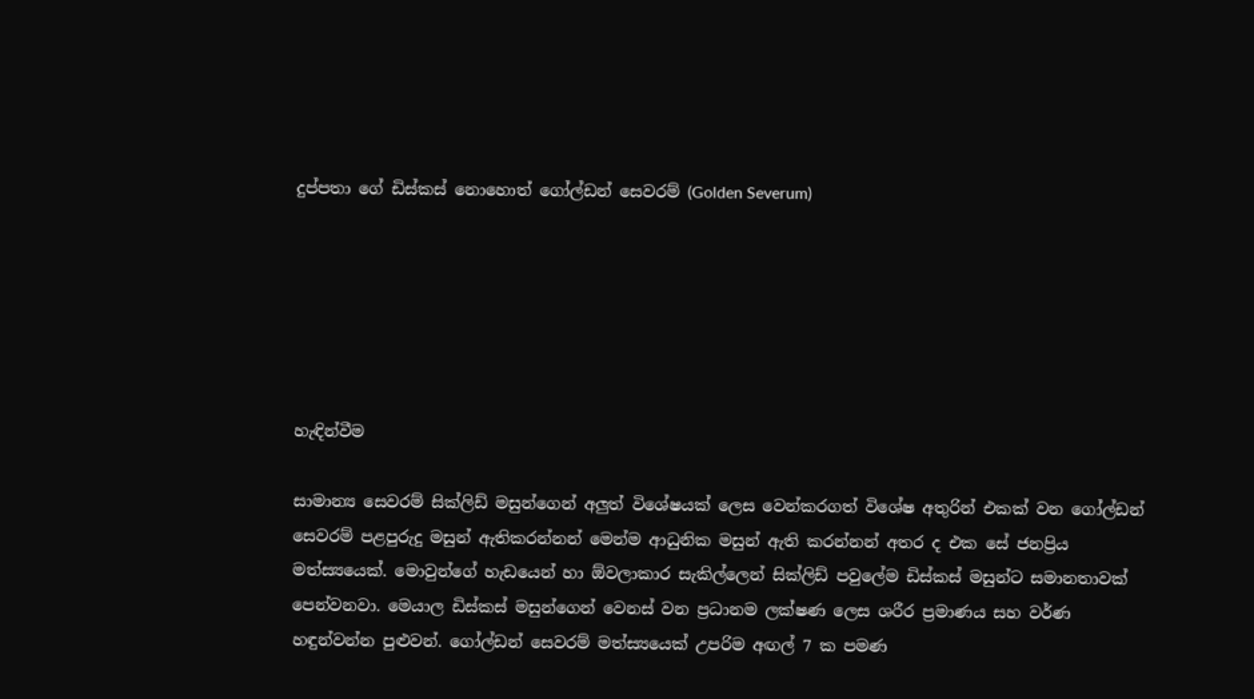දුප්පතා ගේ ඩිස්කස් නොහොත් ගෝල්ඩන් සෙවරම් (Golden Severum)






හැඳින්වීම

සාමාන්‍ය සෙවරම් සික්ලිඩ් මසුන්ගෙන් අලුත් විශේෂයක් ලෙස වෙන්කරගත් විශේෂ අතුරින් එකක් වන ගෝල්ඩන් සෙවරම් පළපුරුදු මසුන් ඇතිකරන්නන් මෙන්ම ආධුනික මසුන් ඇති කරන්නන් අතර ද එක සේ ජනප්‍රිය මත්ස්‍යයෙක්. මොවුන්ගේ හැඩයෙන් හා ඕවලාකාර සැකිල්ලෙන් සික්ලිඩ් පවුලේම ඩිස්කස් මසුන්ට සමානතාවක් පෙන්වනවා. මෙයාල ඩිස්කස් මසුන්ගෙන් වෙනස් වන ප්‍රධානම ලක්ෂණ ලෙස ශරීර ප්‍රමාණය සහ වර්ණ හඳුන්වන්න පුළුවන්. ගෝල්ඩන් සෙවරම් මත්ස්‍යයෙක් උපරිම අඟල් 7 ක පමණ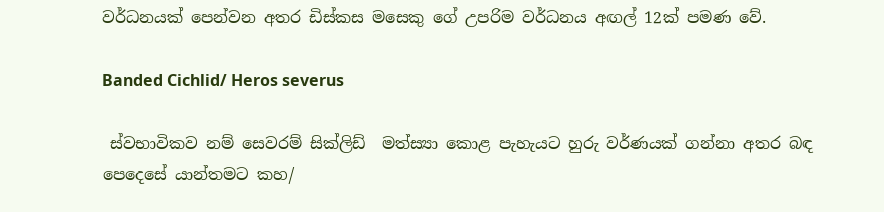වර්ධනයක් පෙන්වන අතර ඩිස්කස මසෙකු ගේ උපරිම වර්ධනය අඟල් 12ක් පමණ වේ.

Banded Cichlid/ Heros severus

 ස්වභාවිකව නම් සෙවරම් සික්ලිඩ්  මත්ස්‍යා කොළ පැහැයට හුරු වර්ණයක් ගන්නා අතර බඳ පෙදෙසේ යාන්තමට කහ/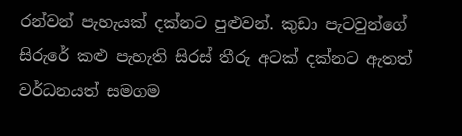රන්වන් පැහැයක් දක්නට පුළුවන්. කුඩා පැටවුන්ගේ සිරුරේ කළු පැහැති සිරස් තීරු අටක් දක්නට ඇතත් වර්ධනයත් සමගම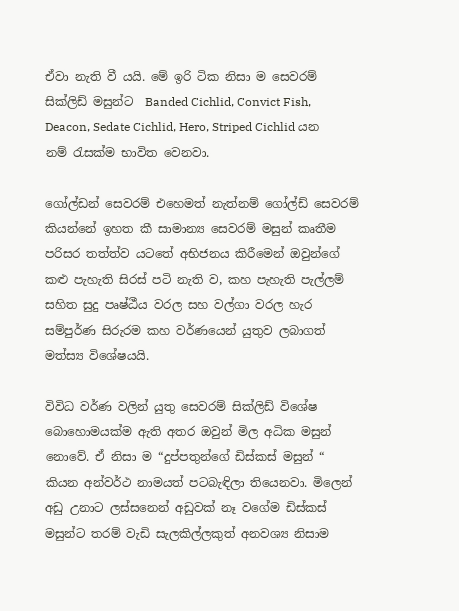ඒවා නැති වී යයි. මේ ඉරි ටික නිසා ම සෙවරම් සික්ලිඩ් මසුන්ට  Banded Cichlid, Convict Fish, Deacon, Sedate Cichlid, Hero, Striped Cichlid යන නම් රැසක්ම භාවිත වෙනවා.

ගෝල්ඩන් සෙවරම් එහෙමත් නැත්නම් ගෝල්ඩ් සෙවරම් කියන්නේ ඉහත කී සාමාන්‍ය සෙවරම් මසුන් කෘතීම පරිසර තත්ත්ව යටතේ අභිජනය කිරීමෙන් ඔවුන්ගේ කළු පැහැති සිරස් පටි නැති ව, කහ පැහැති පැල්ලම් සහිත සුදු පෘෂ්ඨීය වරල සහ වල්ගා වරල හැර සම්පුර්ණ සිරුරම කහ වර්ණයෙන් යුතුව ලබාගත් මත්ස්‍ය විශේෂයයි.

විවිධ වර්ණ වලින් යුතු සෙවරම් සික්ලිඩ් විශේෂ බොහොමයක්ම ඇති අතර ඔවුන් මිල අධික මසුන් නොවේ. ඒ නිසා ම “දුප්පතුන්ගේ ඩිස්කස් මසුන් “ කියන අන්වර්ථ නාමයත් පටබැඳිලා තියෙනවා. මිලෙන් අඩු උනාට ලස්සනෙන් අඩුවක් නෑ වගේම ඩිස්කස්  මසුන්ට තරම් වැඩි සැලකිල්ලකුත් අනවශ්‍ය නිසාම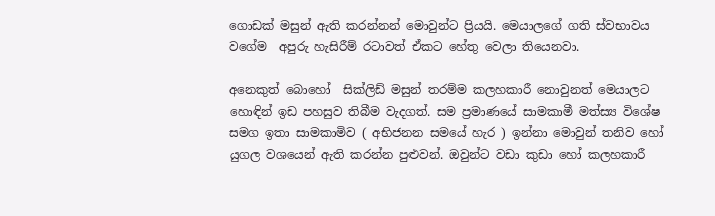ගොඩක් මසුන් ඇති කරන්නන් මොවුන්ට ප්‍රියයි. මෙයාලගේ ගති ස්වභාවය වගේම  අපුරු හැසිරීම් රටාවත් ඒකට හේතු වෙලා තියෙනවා.

අනෙකුත් බොහෝ  සික්ලිඩ් මසුන් තරම්ම කලහකාරී නොවුනත් මෙයාලට හොඳින් ඉඩ පහසුව තිබීම වැදගත්. සම ප්‍රමාණයේ සාමකාමී මත්ස්‍ය විශේෂ සමග ඉතා සාමකාමිව ( අභිජනන සමයේ හැර ) ඉන්නා මොවුන් තනිව හෝ යුගල වශයෙන් ඇති කරන්න පුළුවන්. ඔවුන්ට වඩා කුඩා හෝ කලහකාරී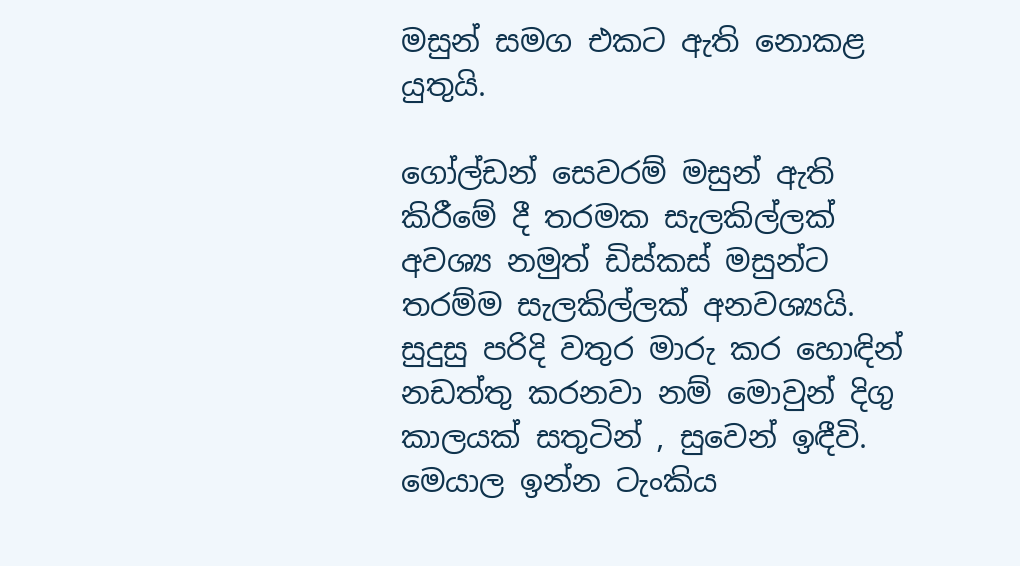මසුන් සමග එකට ඇති නොකළ යුතුයි.

ගෝල්ඩන් සෙවරම් මසුන් ඇති කිරීමේ දී තරමක සැලකිල්ලක් අවශ්‍ය නමුත් ඩිස්කස් මසුන්ට තරම්ම සැලකිල්ලක් අනවශ්‍යයි. සුදුසු පරිදි වතුර මාරු කර හොඳින් නඩත්තු කරනවා නම් මොවුන් දිගු කාලයක් සතුටින් , සුවෙන් ඉඳීවි. මෙයාල ඉන්න ටැංකිය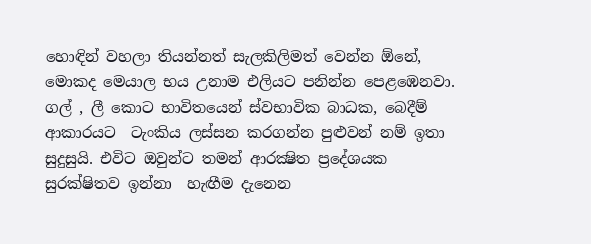හොඳින් වහලා තියන්නත් සැලකිලිමත් වෙන්න ඕනේ, මොකද මෙයාල භය උනාම එලියට පනින්න පෙළඹෙනවා. ගල් , ලී කොට භාවිතයෙන් ස්වභාවික බාධක, බෙදීම් ආකාරයට  ටැංකිය ලස්සන කරගන්න පුළුවන් නම් ඉතා සුදුසුයි. එවිට ඔවුන්ට තමන් ආරක්‍ෂිත ප්‍රදේශයක සුරක්ෂිතව ඉන්නා  හැඟීම දැනෙන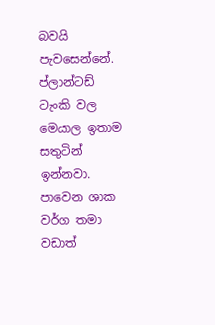බවයි පැවසෙන්නේ. ප්ලාන්ටඩ් ටැංකි වල මෙයාල ඉතාම සතුටින් ඉන්නවා. පාවෙන ශාක වර්ග තමා වඩාත්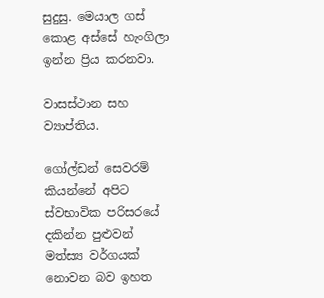සුදුසු. මෙයාල ගස් කොළ අස්සේ හැංගිලා ඉන්න ප්‍රිය කරනවා.

වාසස්ථාන සහ ව්‍යාප්තිය.

ගෝල්ඩන් සෙවරම් කියන්නේ අපිට ස්වභාවික පරිසරයේ දකින්න පුළුවන් මත්ස්‍ය වර්ගයක්  නොවන බව ඉහත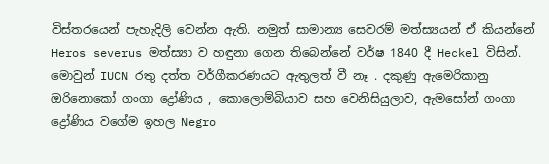විස්තරයෙන් පැහැදිලි වෙන්න ඇති. නමුත් සාමාන්‍ය සෙවරම් මත්ස්‍යයන් ඒ කියන්නේ Heros severus මත්ස්‍යා ව හඳුනා ගෙන තිබෙන්නේ වර්ෂ 1840 දී Heckel විසින්. මොවුන් IUCN රතු දත්ත වර්ගීකරණයට ඇතුලත් වී නෑ . දකුණු ඇමෙරිකානු ඔරිනොකෝ ගංගා ද්‍රෝණිය , කොලොම්බියාව සහ වෙනිසියුලාව, ඇමසෝන් ගංගා ද්‍රෝණිය වගේම ඉහල Negro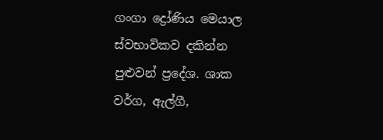ගංගා ද්‍රෝණිය මෙයාල ස්වභාවිකව දකින්න පුළුවන් ප්‍රදේශ. ශාක වර්ග, ඇල්ගී,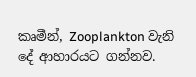කෘමීන්, Zooplankton වැනි දේ ආහාරයට ගන්නව.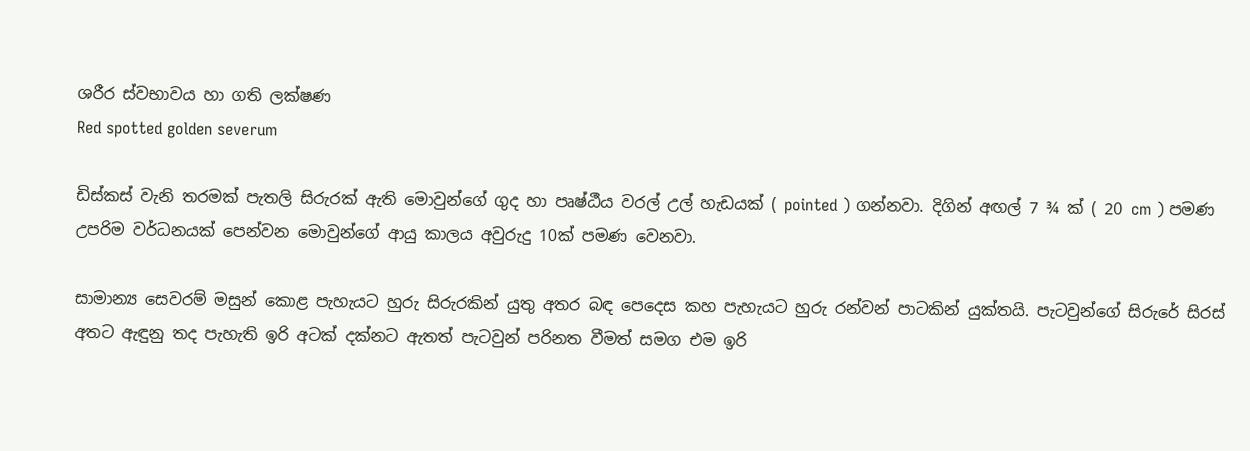ශරීර ස්වභාවය හා ගති ලක්ෂණ
Red spotted golden severum

ඩිස්කස් වැනි තරමක් පැතලි සිරුරක් ඇති මොවුන්ගේ ගුද හා පෘෂ්ඨීය වරල් උල් හැඩයක් ( pointed ) ගන්නවා. දිගින් අඟල් 7 ¾ ක් ( 20 cm ) පමණ උපරිම වර්ධනයක් පෙන්වන මොවුන්ගේ ආයු කාලය අවුරුදු 10ක් පමණ වෙනවා.

සාමාන්‍ය සෙවරම් මසුන් කොළ පැහැයට හුරු සිරුරකින් යුතු අතර බඳ පෙදෙස කහ පැහැයට හුරු රන්වන් පාටකින් යුක්තයි. පැටවුන්ගේ සිරුරේ සිරස් අතට ඇඳුනු තද පැහැති ඉරි අටක් දක්නට ඇතත් පැටවුන් පරිනත වීමත් සමග එම ඉරි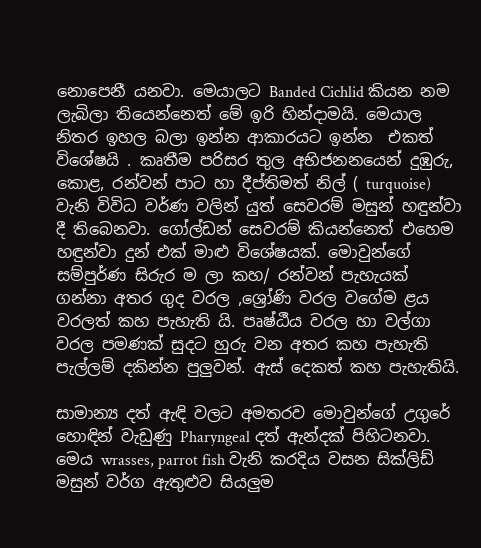නොපෙනී යනවා. මෙයාලට Banded Cichlid කියන නම ලැබිලා තියෙන්නෙත් මේ ඉරි හින්දාමයි. මෙයාල නිතර ඉහල බලා ඉන්න ආකාරයට ඉන්න  එකත් විශේෂයි . කෘතීම පරිසර තුල අභිජනනයෙන් දුඹුරු, කොළ, රන්වන් පාට හා දීප්තිමත් නිල් ( turquoise) වැනි විවිධ වර්ණ වලින් යුත් සෙවරම් මසුන් හඳුන්වා දී තිබෙනවා. ගෝල්ඩන් සෙවරම් කියන්නෙත් එහෙම හඳුන්වා දුන් එක් මාළු විශේෂයක්. මොවුන්ගේ සම්පුර්ණ සිරුර ම ලා කහ/ රන්වන් පැහැයක් ගන්නා අතර ගුද වරල ,ශ්‍රෝණි වරල වගේම ළය වරලත් කහ පැහැති යි. පෘෂ්ඨීය වරල හා වල්ගා වරල පමණක් සුදට හුරු වන අතර කහ පැහැති පැල්ලම් දකින්න පුලුවන්. ඇස් දෙකත් කහ පැහැතියි.

සාමාන්‍ය දත් ඇඳි වලට අමතරව මොවුන්ගේ උගුරේ හොඳින් වැඩුණු Pharyngeal දත් ඇන්දක් පිහිටනවා. මෙය wrasses, parrot fish වැනි කරදිය වසන සික්ලිඩ් මසුන් වර්ග ඇතුළුව සියලුම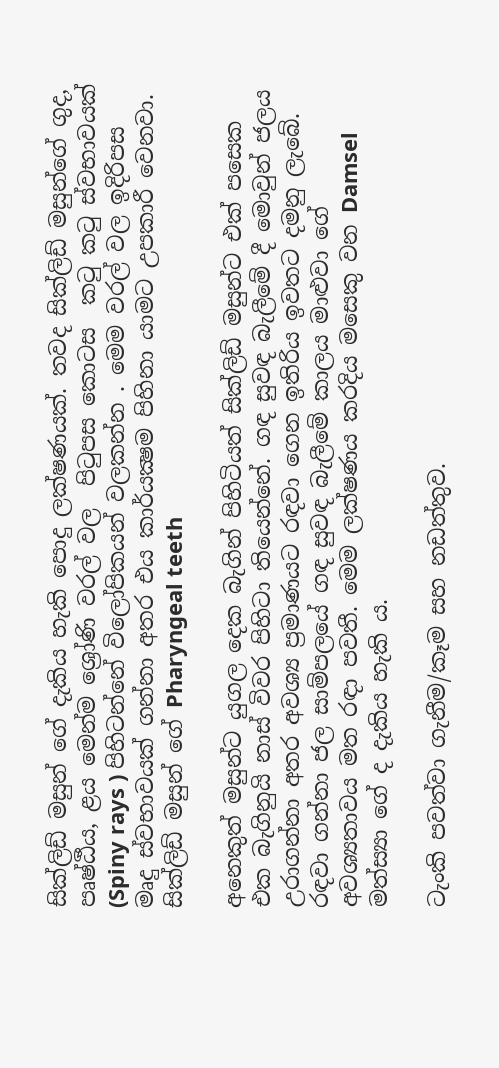සික්ලිඩ් මසුන් ගේ දැකිය හැකි පොදු ලක්ෂණයක්. තවද සික්ලිඩ් මසුන්ගේ ගුද, පෘෂ්ඨීය, ළය මෙන්ම ශ්‍රෝණි වරල් වල  පිටුපස කොටස  කටු කටු ස්වභාවයක් (Spiny rays ) පිහිටන්නේ විලෝපිකයන් වලකන්න . මෙම වරල් වල ඉදිරිපස මෘදු ස්වභාවයක් ගන්නා අතර එය කාර්යක්‍ෂම පිහිනා යාමට උපකාරී වෙනවා.
සික්ලිඩ් මසුන් ගේ Pharyngeal teeth

අනෙකුත් මසුන්ට යුගල දෙක බැගින් පිහිටියත් සික්ලිඩ් මසුන්ට එක් පසෙක එක බැගිනුයි නාස් විවර පිහිටා තියෙන්නේ. ගඳ සුවඳ බැලීමේ දී මොවුන් ජලය උරාගන්නා අතර අවශ්‍ය ප්‍රමාණයට රඳවා ගෙන ඉතිරිය ඉවතට දමනු ලැබේ. රඳවා ගන්නා ජල සාම්පලයේ ගඳ සුවඳ බැලීමේ කාලය මාළුවා ගේ අවශ්‍යතාවය මත රඳා පවතී. මෙම ලක්ෂණය කරදිය මසෙකු වන Damsel මත්ස්‍යා ගේ ද දැකිය හැකි ය.

ටැංකි පවත්වා ගැනීම/කෑම සහ නඩත්තුව.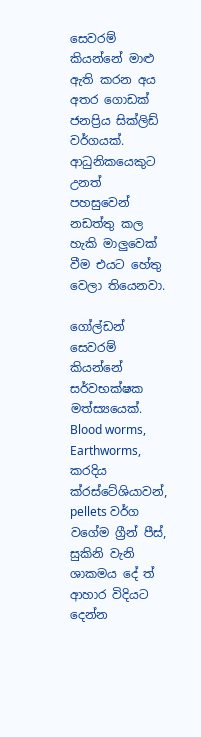සෙවරම් කියන්නේ මාළු ඇති කරන අය අතර ගොඩක් ජනප්‍රිය සික්ලිඩ් වර්ගයක්. ආධුනිකයෙකුට උනත් පහසුවෙන් නඩත්තු කල හැකි මාලුවෙක් වීම එයට හේතු වෙලා තියෙනවා.

ගෝල්ඩන් සෙවරම් කියන්නේ සර්වභක්ෂක මත්ස්‍යයෙක්. Blood worms, Earthworms, කරදිය ක්රස්ටේශියාවන්, pellets වර්ග වගේම ග්‍රීන් පීස්, සුකිනි වැනි ශාකමය දේ ත් ආහාර විදියට දෙන්න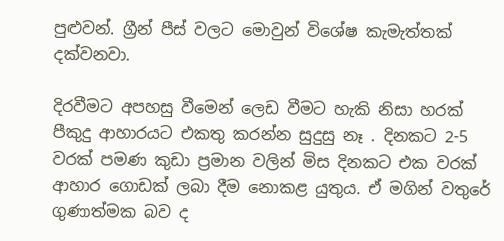පුළුවන්. ග්‍රීන් පීස් වලට මොවුන් විශේෂ කැමැත්තක් දක්වනවා.

දිරවීමට අපහසු වීමෙන් ලෙඩ වීමට හැකි නිසා හරක් පීකුදු ආහාරයට එකතු කරන්න සුදුසු නෑ . දිනකට 2-5 වරක් පමණ කුඩා ප්‍රමාන වලින් මිස දිනකට එක වරක් ආහාර ගොඩක් ලබා දීම නොකළ යුතුය. ඒ මගින් වතුරේ ගුණාත්මක බව ද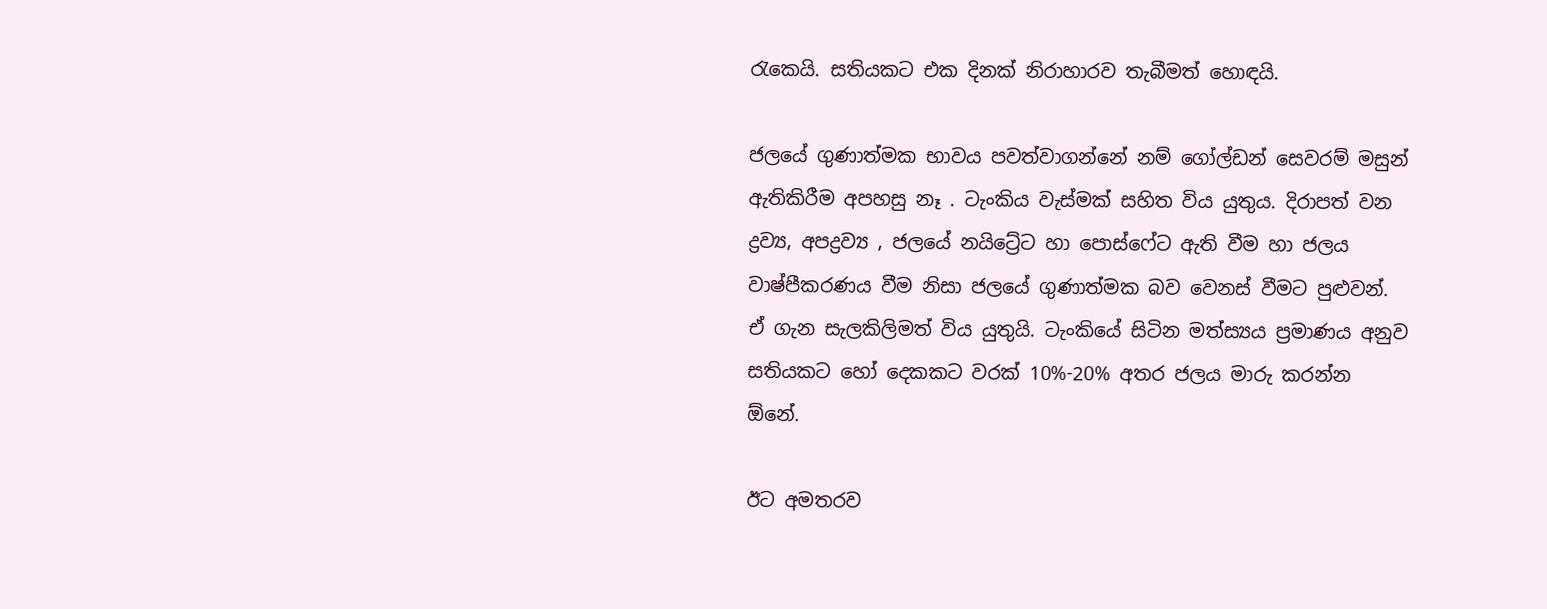රැකෙයි. සතියකට එක දිනක් නිරාහාරව තැබීමත් හොඳයි.

ජලයේ ගුණාත්මක භාවය පවත්වාගන්නේ නම් ගෝල්ඩන් සෙවරම් මසුන් ඇතිකිරීම අපහසු නෑ . ටැංකිය වැස්මක් සහිත විය යුතුය. දිරාපත් වන ද්‍රව්‍ය, අපද්‍රව්‍ය , ජලයේ නයිට්‍රේට හා පොස්ෆේට ඇති වීම හා ජලය වාෂ්පීකරණය වීම නිසා ජලයේ ගුණාත්මක බව වෙනස් වීමට පුළුවන්. ඒ ගැන සැලකිලිමත් විය යුතුයි. ටැංකියේ සිටින මත්ස්‍යය ප්‍රමාණය අනුව සතියකට හෝ දෙකකට වරක් 10%-20% අතර ජලය මාරු කරන්න ඕනේ.

ඊට අමතරව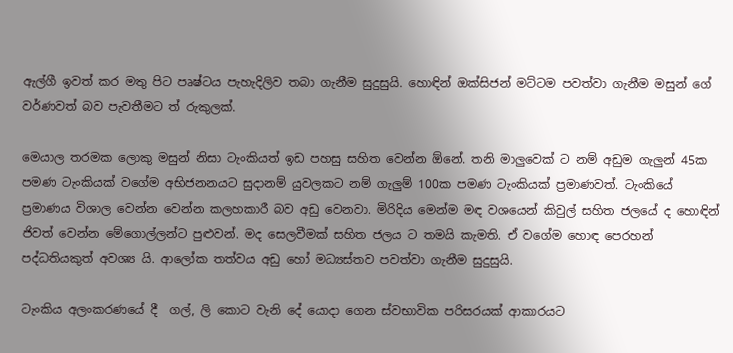ඇල්ගී ඉවත් කර මතු පිට පෘෂ්ටය පැහැදිලිව තබා ගැනීම සුදුසුයි. හොඳින් ඔක්සිජන් මට්ටම පවත්වා ගැනීම මසුන් ගේ වර්ණවත් බව පැවතීමට ත් රුකුලක්.

මෙයාල තරමක ලොකු මසුන් නිසා ටැංකියත් ඉඩ පහසු සහිත වෙන්න ඕනේ. තනි මාලුවෙක් ට නම් අඩුම ගැලුන් 45ක පමණ ටැංකියක් වගේම අභිජනනයට සුදානම් යුවලකට නම් ගැලුම් 100ක පමණ ටැංකියක් ප්‍රමාණවත්. ටැංකියේ ප්‍රමාණය විශාල වෙන්න වෙන්න කලහකාරී බව අඩු වෙනවා. මිරිදිය මෙන්ම මඳ වශයෙන් කිවුල් සහිත ජලයේ ද හොඳින් ජිවත් වෙන්න මේගොල්ලන්ට පුළුවන්. මද සෙලවීමක් සහිත ජලය ට තමයි කැමති. ඒ වගේම හොඳ පෙරහන් පද්ධතියකුත් අවශ්‍ය යි. ආලෝක තත්වය අඩු හෝ මධ්‍යස්තව පවත්වා ගැනීම සුදුසුයි.

ටැංකිය අලංකරණයේ දී  ගල්, ලි කොට වැනි දේ යොදා ගෙන ස්වභාවික පරිසරයක් ආකාරයට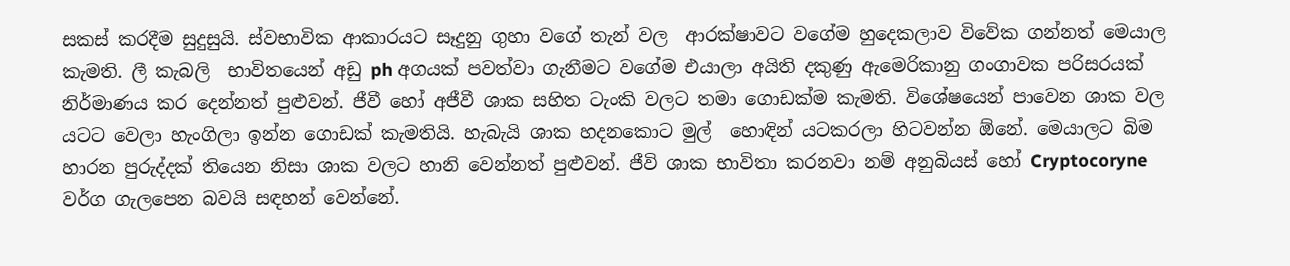සකස් කරදීම සුදුසුයි. ස්වභාවික ආකාරයට සෑදුනු ගුහා වගේ තැන් වල  ආරක්ෂාවට වගේම හුදෙකලාව විවේක ගන්නත් මෙයාල කැමති. ලී කැබලි  භාවිතයෙන් අඩු ph අගයක් පවත්වා ගැනීමට වගේම එයාලා අයිති දකුණු ඇමෙරිකානු ගංගාවක පරිසරයක් නිර්මාණය කර දෙන්නත් පුළුවන්. ජීවී හෝ අජීවී ශාක සහිත ටැංකි වලට තමා ගොඩක්ම කැමති. විශේෂයෙන් පාවෙන ශාක වල යටට වෙලා හැංගිලා ඉන්න ගොඩක් කැමතියි. හැබැයි ශාක හදනකොට මුල්  හොඳින් යටකරලා හිටවන්න ඕනේ. මෙයාලට බිම හාරන පුරුද්දක් තියෙන නිසා ශාක වලට හානි වෙන්නත් පුළුවන්. ජීවි ශාක භාවිතා කරනවා නම් අනුබියස් හෝ Cryptocoryne වර්ග ගැලපෙන බවයි සඳහන් වෙන්නේ.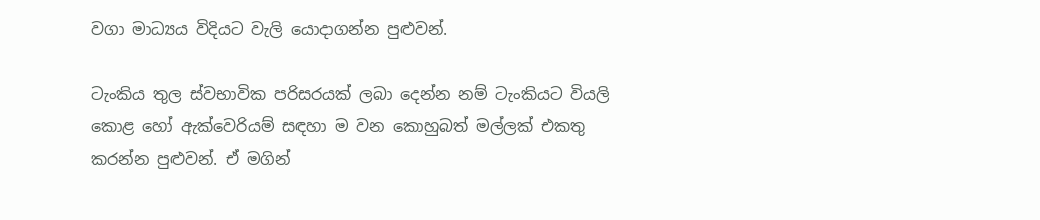වගා මාධ්‍යය විදියට වැලි යොදාගන්න පුළුවන්.

ටැංකිය තුල ස්වභාවික පරිසරයක් ලබා දෙන්න නම් ටැංකියට වියලි කොළ හෝ ඇක්වෙරියම් සඳහා ම වන කොහුබත් මල්ලක් එකතු කරන්න පුළුවන්. ඒ මගින්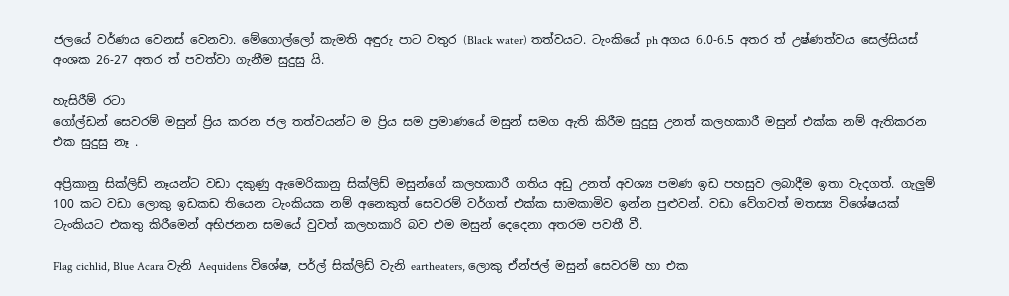ජලයේ වර්ණය වෙනස් වෙනවා. මේගොල්ලෝ කැමති අඳුරු පාට වතුර (Black water) තත්වයට. ටැංකියේ ph අගය 6.0-6.5 අතර ත් උෂ්ණත්වය සෙල්සියස් අංශක 26-27 අතර ත් පවත්වා ගැනීම සුදුසු යි.

හැසිරීම් රටා
ගෝල්ඩන් සෙවරම් මසුන් ප්‍රිය කරන ජල තත්වයන්ට ම ප්‍රිය සම ප්‍රමාණයේ මසුන් සමග ඇති කිරීම සුදුසු උනත් කලහකාරී මසුන් එක්ක නම් ඇතිකරන එක සුදුසු නෑ .

අප්‍රිකානු සික්ලිඩ් නෑයන්ට වඩා දකුණු ඇමෙරිකානු සික්ලිඩ් මසුන්ගේ කලහකාරී ගතිය අඩු උනත් අවශ්‍ය පමණ ඉඩ පහසුව ලබාදීම ඉතා වැදගත්. ගැලුම් 100 කට වඩා ලොකු ඉඩකඩ තියෙන ටැංකියක නම් අනෙකුත් සෙවරම් වර්ගත් එක්ක සාමකාමිව ඉන්න පුළුවන්. වඩා වේගවත් මතස්‍ය විශේෂයක් ටැංකියට එකතු කිරීමෙන් අභිජනන සමයේ වුවත් කලහකාරි බව එම මසුන් දෙදෙනා අතරම පවතී වී.

Flag cichlid, Blue Acara වැනි Aequidens විශේෂ, පර්ල් සික්ලිඩ් වැනි eartheaters, ලොකු ඒන්ජල් මසුන් සෙවරම් හා එක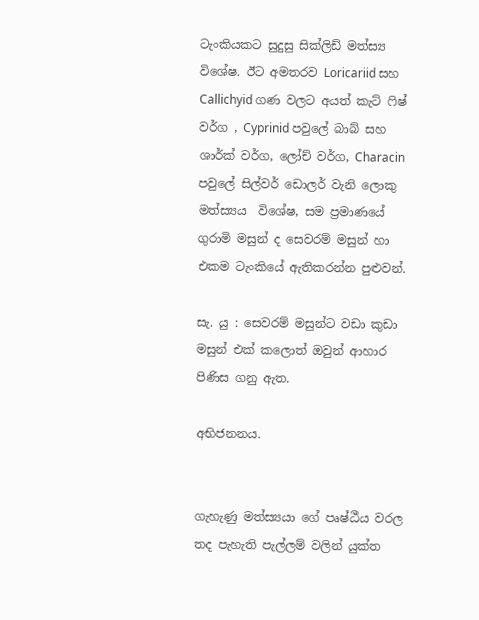ටැංකියකට සුදුසු සික්ලිඩ් මත්ස්‍ය විශේෂ. ඊට අමතරව Loricariid සහ Callichyid ගණ වලට අයත් කැට් ෆිෂ් වර්ග , Cyprinid පවුලේ බාබ් සහ ශාර්ක් වර්ග, ලෝච් වර්ග, Characin පවුලේ සිල්වර් ඩොලර් වැනි ලොකු මත්ස්‍යය  විශේෂ, සම ප්‍රමාණයේ ගුරාමි මසුන් ද සෙවරම් මසුන් හා එකම ටැංකියේ ඇතිකරන්න පුළුවන්.

සැ. යු : සෙවරම් මසුන්ට වඩා කුඩා මසුන් එක් කලොත් ඔවුන් ආහාර පිණිස ගනු ඇත.

අභිජනනය.


ගැහැණු මත්ස්‍යයා ගේ පෘෂ්ඨීය වරල තද පැහැති පැල්ලම් වලින් යුක්ත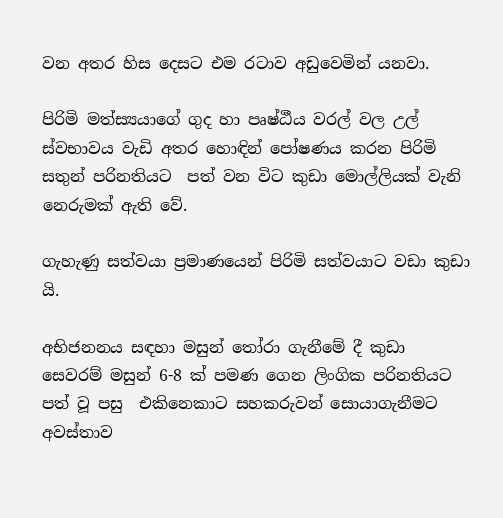වන අතර හිස දෙසට එම රටාව අඩුවෙමින් යනවා.

පිරිමි මත්ස්‍යයාගේ ගුද හා පෘෂ්ඨීය වරල් වල උල් ස්වභාවය වැඩි අතර හොඳින් පෝෂණය කරන පිරිමි සතුන් පරිනතියට  පත් වන විට කුඩා මොල්ලියක් වැනි නෙරුමක් ඇති වේ.

ගැහැණු සත්වයා ප්‍රමාණයෙන් පිරිමි සත්වයාට වඩා කුඩා යි.

අභිජනනය සඳහා මසුන් තෝරා ගැනීමේ දී කුඩා  සෙවරම් මසුන් 6-8 ක් පමණ ගෙන ලිංගික පරිනතියට පත් වූ පසු  එකිනෙකාට සහකරුවන් සොයාගැනීමට අවස්තාව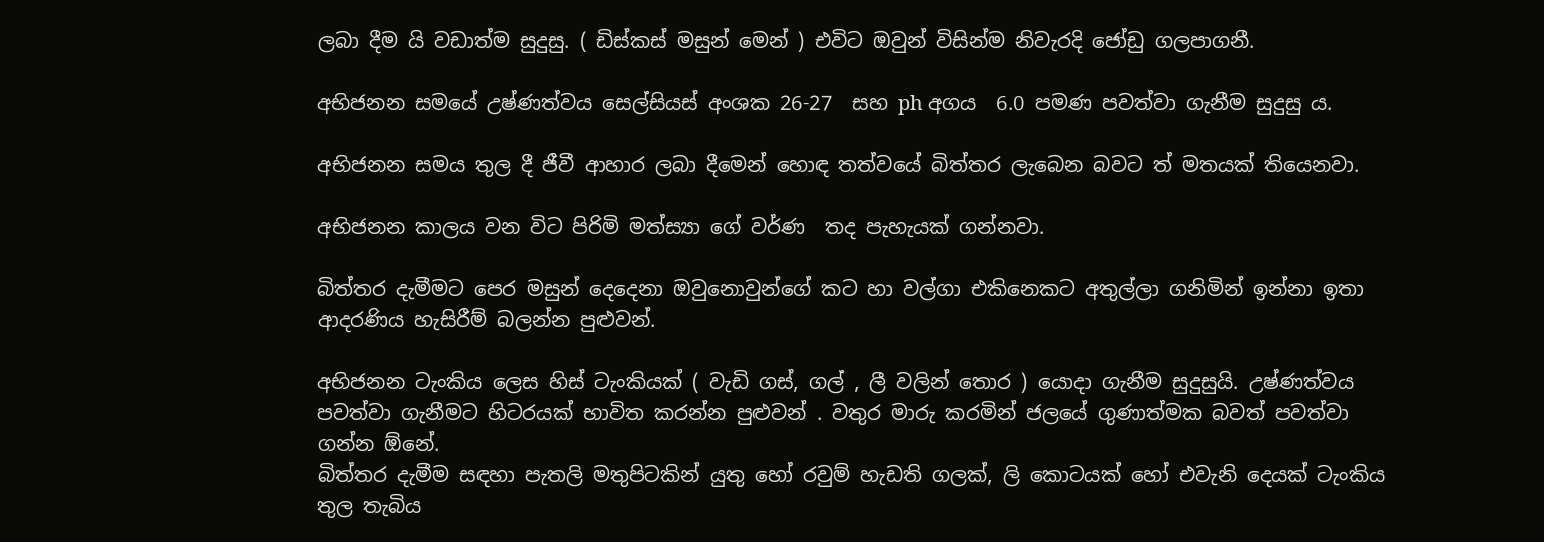ලබා දීම යි වඩාත්ම සුදුසු. ( ඩිස්කස් මසුන් මෙන් ) එවිට ඔවුන් විසින්ම නිවැරදි ජෝඩු ගලපාගනී.

අභිජනන සමයේ උෂ්ණත්වය සෙල්සියස් අංශක 26-27  සහ ph අගය  6.0 පමණ පවත්වා ගැනීම සුදුසු ය.

අභිජනන සමය තුල දී ජීවී ආහාර ලබා දීමෙන් හොඳ තත්වයේ බිත්තර ලැබෙන බවට ත් මතයක් තියෙනවා.

අභිජනන කාලය වන විට පිරිමි මත්ස්‍යා ගේ වර්ණ  තද පැහැයක් ගන්නවා.

බිත්තර දැමීමට පෙර මසුන් දෙදෙනා ඔවුනොවුන්ගේ කට හා වල්ගා එකිනෙකට අතුල්ලා ගනිමින් ඉන්නා ඉතා ආදරණිය හැසිරීම් බලන්න පුළුවන්.

අභිජනන ටැංකිය ලෙස හිස් ටැංකියක් ( වැඩි ගස්, ගල් , ලී වලින් තොර ) යොදා ගැනීම සුදුසුයි. උෂ්ණත්වය පවත්වා ගැනීමට හිටරයක් භාවිත කරන්න පුළුවන් . වතුර මාරු කරමින් ජලයේ ගුණාත්මක බවත් පවත්වා ගන්න ඕනේ.
බිත්තර දැමීම සඳහා පැතලි මතුපිටකින් යුතු හෝ රවුම් හැඩති ගලක්, ලි කොටයක් හෝ එවැනි දෙයක් ටැංකිය තුල තැබිය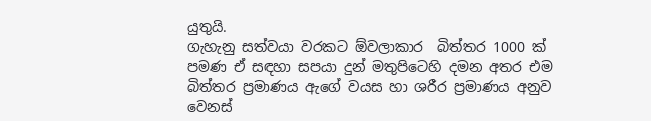යුතුයි.
ගැහැනු සත්වයා වරකට ඕවලාකාර  බිත්තර 1000 ක් පමණ ඒ සඳහා සපයා දුන් මතුපිටෙහි දමන අතර එම බිත්තර ප්‍රමාණය ඇගේ වයස හා ශරීර ප්‍රමාණය අනුව වෙනස්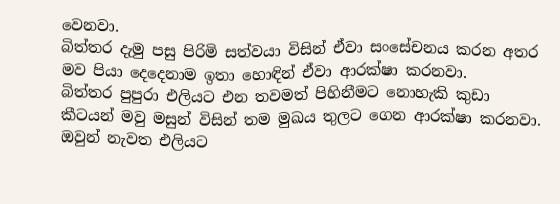වෙනවා.
බිත්තර දැමු පසු පිරිමි සත්වයා විසින් ඒවා සංසේචනය කරන අතර මව පියා දෙදෙනාම ඉතා හොඳින් ඒවා ආරක්ෂා කරනවා.
බිත්තර පුපුරා එලියට එන තවමත් පිහිනීමට නොහැකි කුඩා කීටයන් මවු මසුන් විසින් තම මුඛය තුලට ගෙන ආරක්ෂා කරනවා. ඔවුන් නැවත එලියට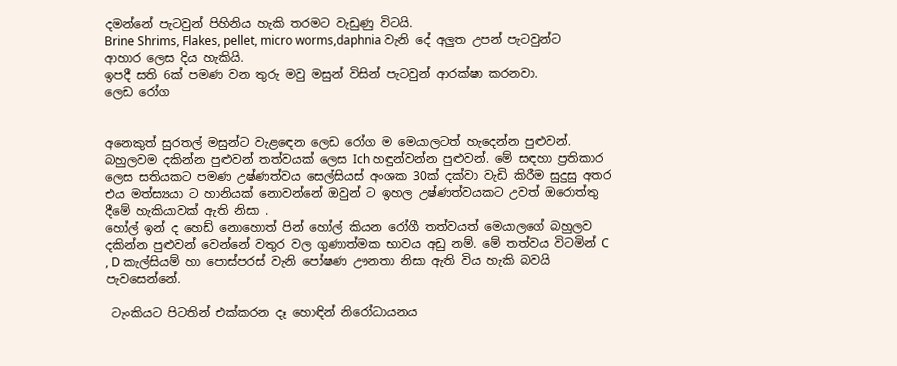දමන්නේ පැටවුන් පිහිනිය හැකි තරමට වැඩුණු විටයි.
Brine Shrims, Flakes, pellet, micro worms,daphnia වැනි දේ අලුත උපන් පැටවුන්ට ආහාර ලෙස දිය හැකියි.
ඉපදී සති 6ක් පමණ වන තුරු මවු මසුන් විසින් පැටවුන් ආරක්ෂා කරනවා.
ලෙඩ රෝග


අනෙකුත් සුරතල් මසුන්ට වැළඳෙන ලෙඩ රෝග ම මෙයාලටත් හැදෙන්න පුළුවන්. බහුලවම දකින්න පුළුවන් තත්වයක් ලෙස Ich හඳුන්වන්න පුළුවන්. මේ සඳහා ප්‍රතිකාර ලෙස සතියකට පමණ උෂ්ණත්වය සෙල්සියස් අංශක 30ක් දක්වා වැඩි කිරීම සුදුසු අතර එය මත්ස්‍යයා ට හානියක් නොවන්නේ ඔවුන් ට ඉහල උෂ්ණත්වයකට උවත් ඔරොත්තු දීමේ හැකියාවක් ඇති නිසා .
හෝල් ඉන් ද හෙඩ් නොහොත් පින් හෝල් කියන රෝගී තත්වයත් මෙයාලගේ බහුලව දකින්න පුළුවන් වෙන්නේ වතුර වල ගුණාත්මක භාවය අඩු නම්. මේ තත්වය විටමින් C , D කැල්සියම් හා පොස්පරස් වැනි පෝෂණ ඌනතා නිසා ඇති විය හැකි බවයි පැවසෙන්නේ.

 ටැංකියට පිටතින් එක්කරන දෑ හොඳින් නිරෝධායනය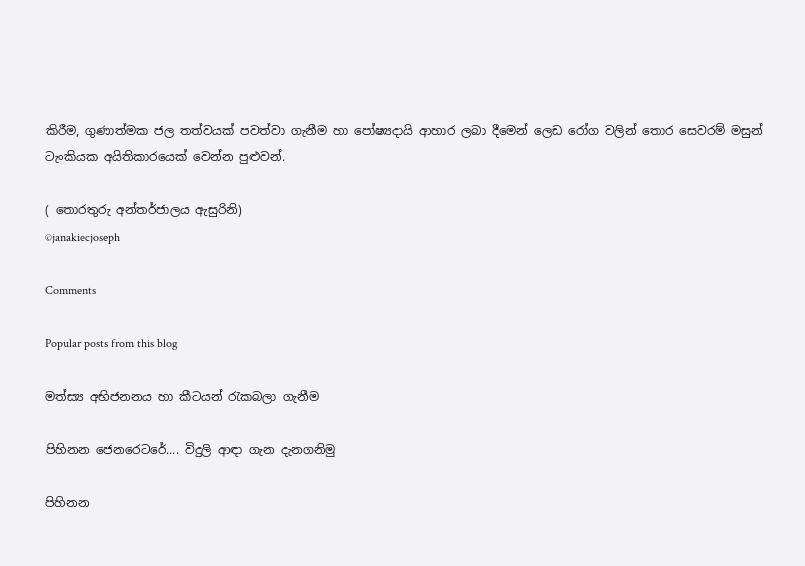කිරීම, ගුණාත්මක ජල තත්වයක් පවත්වා ගැනීම හා පෝෂ්‍යදායි ආහාර ලබා දීමෙන් ලෙඩ රෝග වලින් තොර සෙවරම් මසුන් ටැංකියක අයිතිකාරයෙක් වෙන්න පුළුවන්.

( තොරතුරු අන්තර්ජාලය ඇසුරිනි)
©janakiecjoseph

Comments

Popular posts from this blog

මත්ස්‍ය අභිජනනය හා කීටයන් රැකබලා ගැනීම

පිහිනන ජෙනරෙටරේ.... විදුලි ආඳා ගැන දැනගනිමු

පිහිනන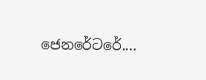ජෙනරේටරේ....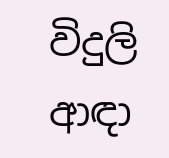විදුලි ආඳා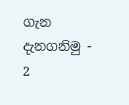ගැන දැනගනිමු - 2